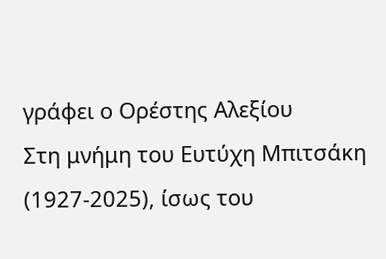γράφει ο Ορέστης Αλεξίου
Στη μνήμη του Ευτύχη Μπιτσάκη (1927-2025), ίσως του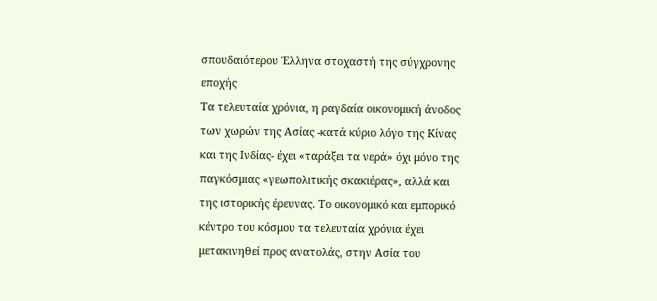σπουδαιότερου Έλληνα στοχαστή της σύγχρονης εποχής
Τα τελευταία χρόνια, η ραγδαία οικονομική άνοδος των χωρών της Ασίας -κατά κύριο λόγο της Κίνας και της Ινδίας- έχει «ταράξει τα νερά» όχι μόνο της παγκόσμιας «γεωπολιτικής σκακιέρας», αλλά και της ιστορικής έρευνας. Το οικονομικό και εμπορικό κέντρο του κόσμου τα τελευταία χρόνια έχει μετακινηθεί προς ανατολάς, στην Ασία του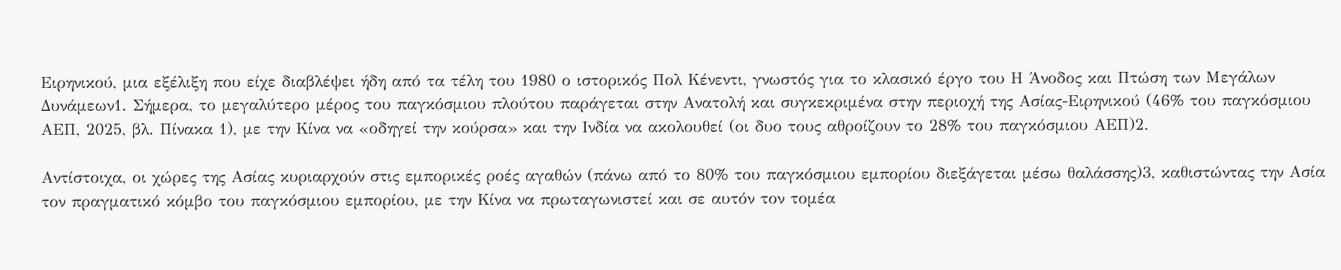Ειρηνικού, μια εξέλιξη που είχε διαβλέψει ήδη από τα τέλη του 1980 ο ιστορικός Πολ Κένεντι, γνωστός για το κλασικό έργο του Η Άνοδος και Πτώση των Μεγάλων Δυνάμεων1. Σήμερα, το μεγαλύτερο μέρος του παγκόσμιου πλούτου παράγεται στην Ανατολή και συγκεκριμένα στην περιοχή της Ασίας-Ειρηνικού (46% του παγκόσμιου ΑΕΠ, 2025, βλ. Πίνακα 1), με την Κίνα να «οδηγεί την κούρσα» και την Ινδία να ακολουθεί (οι δυο τους αθροίζουν το 28% του παγκόσμιου ΑΕΠ)2.

Αντίστοιχα, οι χώρες της Ασίας κυριαρχούν στις εμπορικές ροές αγαθών (πάνω από το 80% του παγκόσμιου εμπορίου διεξάγεται μέσω θαλάσσης)3, καθιστώντας την Ασία τον πραγματικό κόμβο του παγκόσμιου εμπορίου, με την Κίνα να πρωταγωνιστεί και σε αυτόν τον τομέα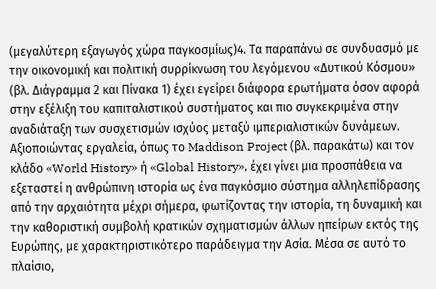(μεγαλύτερη εξαγωγός χώρα παγκοσμίως)4. Τα παραπάνω σε συνδυασμό με την οικονομική και πολιτική συρρίκνωση του λεγόμενου «Δυτικού Κόσμου» (βλ. Διάγραμμα 2 και Πίνακα 1) έχει εγείρει διάφορα ερωτήματα όσον αφορά στην εξέλιξη του καπιταλιστικού συστήματος και πιο συγκεκριμένα στην αναδιάταξη των συσχετισμών ισχύος μεταξύ ιμπεριαλιστικών δυνάμεων. Αξιοποιώντας εργαλεία, όπως το Maddison Project (βλ. παρακάτω) και τον κλάδο «World History» ή «Global History», έχει γίνει μια προσπάθεια να εξεταστεί η ανθρώπινη ιστορία ως ένα παγκόσμιο σύστημα αλληλεπίδρασης από την αρχαιότητα μέχρι σήμερα, φωτίζοντας την ιστορία, τη δυναμική και την καθοριστική συμβολή κρατικών σχηματισμών άλλων ηπείρων εκτός της Ευρώπης, με χαρακτηριστικότερο παράδειγμα την Ασία. Μέσα σε αυτό το πλαίσιο,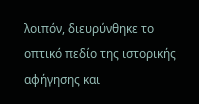λοιπόν, διευρύνθηκε το οπτικό πεδίο της ιστορικής αφήγησης και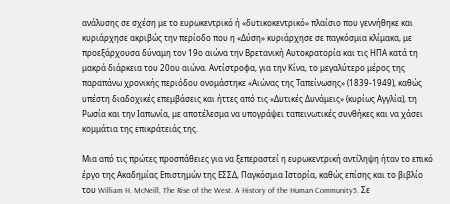ανάλυσης σε σχέση με το ευρωκεντρικό ή «δυτικοκεντρικό» πλαίσιο που γεννήθηκε και κυριάρχησε ακριβώς την περίοδο που η «Δύση» κυριάρχησε σε παγκόσμια κλίμακα, με προεξάρχουσα δύναμη τον 19ο αιώνα την Βρετανική Αυτοκρατορία και τις ΗΠΑ κατά τη μακρά διάρκεια του 20ου αιώνα. Αντίστροφα, για την Κίνα, το μεγαλύτερο μέρος της παραπάνω χρονικής περιόδου ονομάστηκε «Αιώνας της Ταπείνωσης» (1839-1949), καθώς υπέστη διαδοχικές επεμβάσεις και ήττες από τις «Δυτικές Δυνάμεις» (κυρίως Αγγλία), τη Ρωσία και την Ιαπωνία, με αποτέλεσμα να υπογράψει ταπεινωτικές συνθήκες και να χάσει κομμάτια της επικράτειάς της.

Μια από τις πρώτες προσπάθειες για να ξεπεραστεί η ευρωκεντρική αντίληψη ήταν το επικό έργο της Ακαδημίας Επιστημών της ΕΣΣΔ, Παγκόσμια Ιστορία, καθώς επίσης και το βιβλίο του William H. McNeill, The Rise of the West. A History of the Human Community5. Σε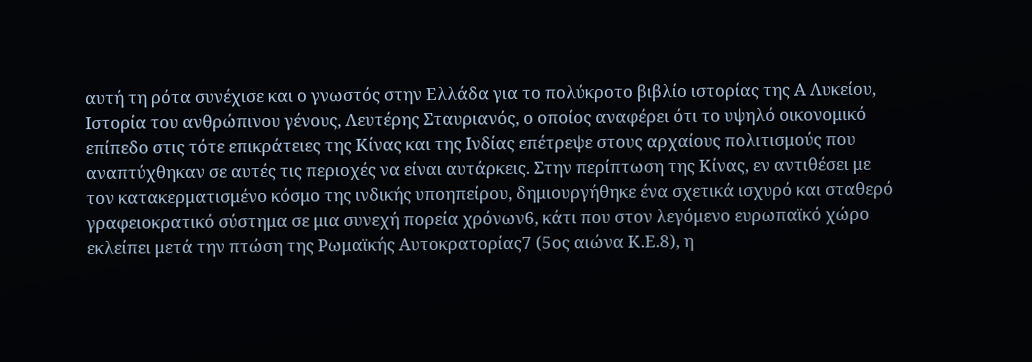αυτή τη ρότα συνέχισε και ο γνωστός στην Ελλάδα για το πολύκροτο βιβλίο ιστορίας της Α Λυκείου, Ιστορία του ανθρώπινου γένους, Λευτέρης Σταυριανός, ο οποίος αναφέρει ότι το υψηλό οικονομικό επίπεδο στις τότε επικράτειες της Κίνας και της Ινδίας επέτρεψε στους αρχαίους πολιτισμούς που αναπτύχθηκαν σε αυτές τις περιοχές να είναι αυτάρκεις. Στην περίπτωση της Κίνας, εν αντιθέσει με τον κατακερματισμένο κόσμο της ινδικής υποηπείρου, δημιουργήθηκε ένα σχετικά ισχυρό και σταθερό γραφειοκρατικό σύστημα σε μια συνεχή πορεία χρόνων6, κάτι που στον λεγόμενο ευρωπαϊκό χώρο εκλείπει μετά την πτώση της Ρωμαϊκής Αυτοκρατορίας7 (5ος αιώνα Κ.Ε.8), η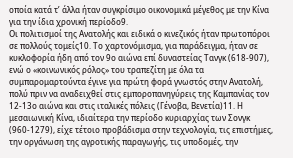οποία κατά τ’ άλλα ήταν συγκρίσιμο οικονομικά μέγεθος με την Κίνα για την ίδια χρονική περίοδο9.
Οι πολιτισμοί της Ανατολής και ειδικά ο κινεζικός ήταν πρωτοπόροι σε πολλούς τομείς10. Το χαρτονόμισμα, για παράδειγμα, ήταν σε κυκλοφορία ήδη από τον 9ο αιώνα επί δυναστείας Τανγκ (618-907), ενώ ο «κοινωνικός ρόλος» του τραπεζίτη με όλα τα συμπαρομαρτούντα έγινε για πρώτη φορά γνωστός στην Ανατολή, πολύ πριν να αναδειχθεί στις εμποροπανηγύρεις της Καμπανίας τον 12-13ο αιώνα και στις ιταλικές πόλεις (Γένοβα, Βενετία)11. Η μεσαιωνική Κίνα, ιδιαίτερα την περίοδο κυριαρχίας των Σονγκ (960-1279), είχε τέτοιο προβάδισμα στην τεχνολογία, τις επιστήμες, την οργάνωση της αγροτικής παραγωγής, τις υποδομές, την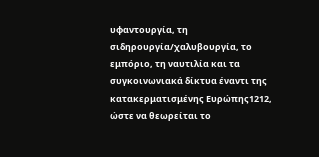υφαντουργία, τη σιδηρουργία/χαλυβουργία, το εμπόριο, τη ναυτιλία και τα συγκοινωνιακά δίκτυα έναντι της κατακερματισμένης Ευρώπης1212, ώστε να θεωρείται το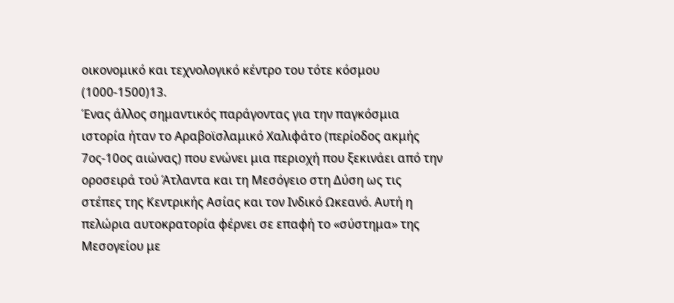οικονομικό και τεχνολογικό κέντρο του τότε κόσμου (1000-1500)13.
Ένας άλλος σημαντικός παράγοντας για την παγκόσμια ιστορία ήταν το Αραβοϊσλαμικό Χαλιφάτο (περίοδος ακμής 7ος-10ος αιώνας) που ενώνει μια περιοχή που ξεκινάει από την οροσειρά τού Άτλαντα και τη Μεσόγειο στη Δύση ως τις στέπες της Κεντρικής Ασίας και τον Ινδικό Ωκεανό. Αυτή η πελώρια αυτοκρατορία φέρνει σε επαφή το «σύστημα» της Μεσογείου με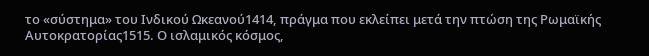το «σύστημα» του Ινδικού Ωκεανού1414, πράγμα που εκλείπει μετά την πτώση της Ρωμαϊκής Αυτοκρατορίας1515. Ο ισλαμικός κόσμος,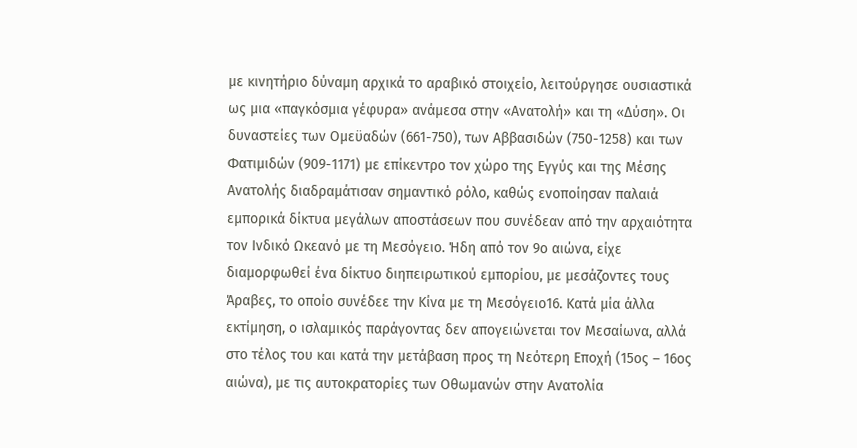με κινητήριο δύναμη αρχικά το αραβικό στοιχείο, λειτούργησε ουσιαστικά ως μια «παγκόσμια γέφυρα» ανάμεσα στην «Ανατολή» και τη «Δύση». Οι δυναστείες των Ομεϋαδών (661-750), των Αββασιδών (750-1258) και των Φατιμιδών (909-1171) με επίκεντρο τον χώρο της Εγγύς και της Μέσης Ανατολής διαδραμάτισαν σημαντικό ρόλο, καθώς ενοποίησαν παλαιά εμπορικά δίκτυα μεγάλων αποστάσεων που συνέδεαν από την αρχαιότητα τον Ινδικό Ωκεανό με τη Μεσόγειο. Ήδη από τον 9ο αιώνα, είχε διαμορφωθεί ένα δίκτυο διηπειρωτικού εμπορίου, με μεσάζοντες τους Άραβες, το οποίο συνέδεε την Κίνα με τη Μεσόγειο16. Κατά μία άλλα εκτίμηση, ο ισλαμικός παράγοντας δεν απογειώνεται τον Μεσαίωνα, αλλά στο τέλος του και κατά την μετάβαση προς τη Νεότερη Εποχή (15ος – 16ος αιώνα), με τις αυτοκρατορίες των Οθωμανών στην Ανατολία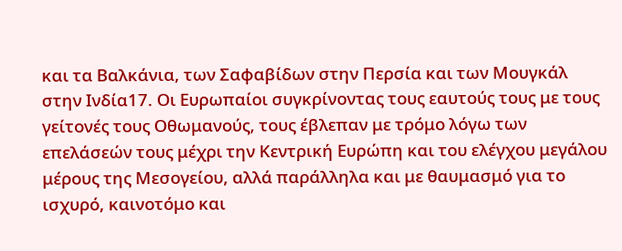και τα Βαλκάνια, των Σαφαβίδων στην Περσία και των Μουγκάλ στην Ινδία17. Οι Ευρωπαίοι συγκρίνοντας τους εαυτούς τους με τους γείτονές τους Οθωμανούς, τους έβλεπαν με τρόμο λόγω των επελάσεών τους μέχρι την Κεντρική Ευρώπη και του ελέγχου μεγάλου μέρους της Μεσογείου, αλλά παράλληλα και με θαυμασμό για το ισχυρό, καινοτόμο και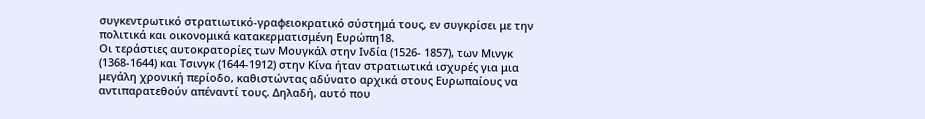συγκεντρωτικό στρατιωτικό-γραφειοκρατικό σύστημά τους, εν συγκρίσει με την πολιτικά και οικονομικά κατακερματισμένη Ευρώπη18.
Οι τεράστιες αυτοκρατορίες των Μουγκάλ στην Ινδία (1526- 1857), των Μινγκ (1368-1644) και Τσινγκ (1644-1912) στην Κίνα ήταν στρατιωτικά ισχυρές για μια μεγάλη χρονική περίοδο, καθιστώντας αδύνατο αρχικά στους Ευρωπαίους να αντιπαρατεθούν απέναντί τους. Δηλαδή, αυτό που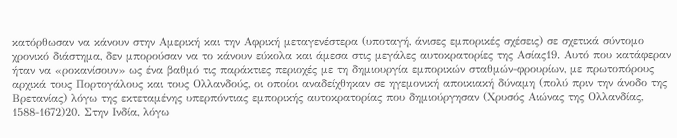κατόρθωσαν να κάνουν στην Αμερική και την Αφρική μεταγενέστερα (υποταγή, άνισες εμπορικές σχέσεις) σε σχετικά σύντομο χρονικό διάστημα, δεν μπορούσαν να το κάνουν εύκολα και άμεσα στις μεγάλες αυτοκρατορίες της Ασίας19. Αυτό που κατάφεραν ήταν να «ροκανίσουν» ως ένα βαθμό τις παράκτιες περιοχές με τη δημιουργία εμπορικών σταθμών-φρουρίων, με πρωτοπόρους αρχικά τους Πορτογάλους και τους Ολλανδούς, οι οποίοι αναδείχθηκαν σε ηγεμονική αποικιακή δύναμη (πολύ πριν την άνοδο της Βρετανίας) λόγω της εκτεταμένης υπερπόντιας εμπορικής αυτοκρατορίας που δημιούργησαν (Χρυσός Αιώνας της Ολλανδίας, 1588-1672)20. Στην Ινδία, λόγω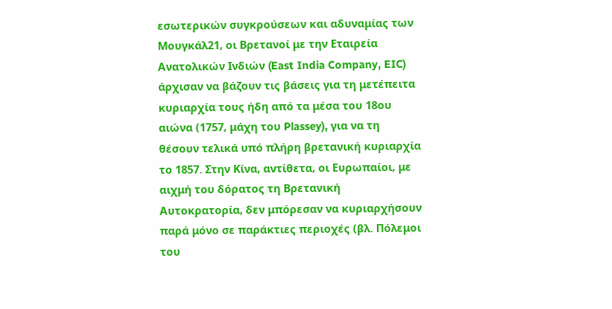εσωτερικών συγκρούσεων και αδυναμίας των Μουγκάλ21, οι Βρετανοί με την Εταιρεία Ανατολικών Ινδιών (East India Company, EIC) άρχισαν να βάζουν τις βάσεις για τη μετέπειτα κυριαρχία τους ήδη από τα μέσα του 18ου αιώνα (1757, μάχη του Plassey), για να τη θέσουν τελικά υπό πλήρη βρετανική κυριαρχία το 1857. Στην Κίνα, αντίθετα, οι Ευρωπαίοι, με αιχμή του δόρατος τη Βρετανική Αυτοκρατορία, δεν μπόρεσαν να κυριαρχήσουν παρά μόνο σε παράκτιες περιοχές (βλ. Πόλεμοι του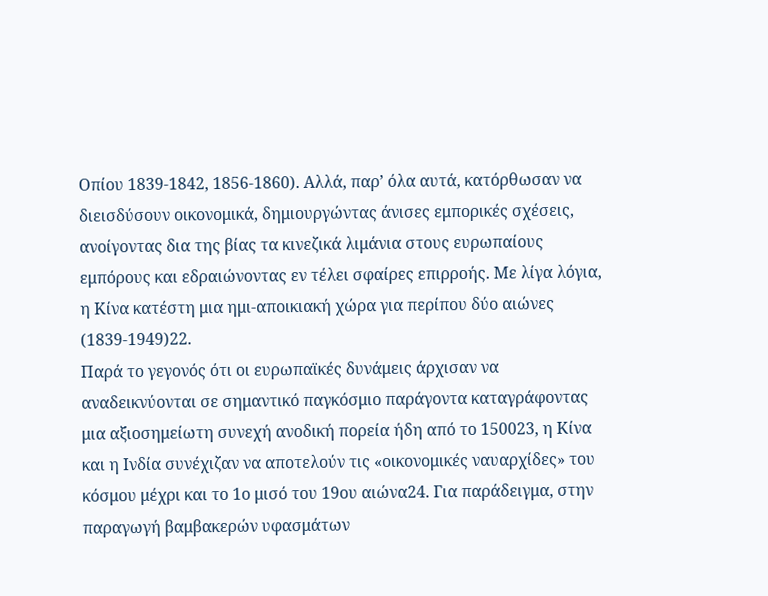Οπίου 1839-1842, 1856-1860). Αλλά, παρ’ όλα αυτά, κατόρθωσαν να διεισδύσουν οικονομικά, δημιουργώντας άνισες εμπορικές σχέσεις, ανοίγοντας δια της βίας τα κινεζικά λιμάνια στους ευρωπαίους εμπόρους και εδραιώνοντας εν τέλει σφαίρες επιρροής. Με λίγα λόγια, η Κίνα κατέστη μια ημι-αποικιακή χώρα για περίπου δύο αιώνες (1839-1949)22.
Παρά το γεγονός ότι οι ευρωπαϊκές δυνάμεις άρχισαν να αναδεικνύονται σε σημαντικό παγκόσμιο παράγοντα καταγράφοντας μια αξιοσημείωτη συνεχή ανοδική πορεία ήδη από το 150023, η Κίνα και η Ινδία συνέχιζαν να αποτελούν τις «οικονομικές ναυαρχίδες» του κόσμου μέχρι και το 1ο μισό του 19ου αιώνα24. Για παράδειγμα, στην παραγωγή βαμβακερών υφασμάτων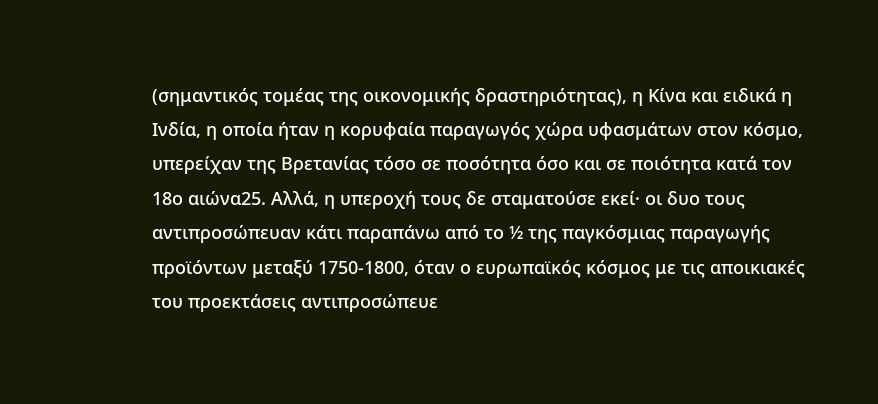(σημαντικός τομέας της οικονομικής δραστηριότητας), η Κίνα και ειδικά η Ινδία, η οποία ήταν η κορυφαία παραγωγός χώρα υφασμάτων στον κόσμο, υπερείχαν της Βρετανίας τόσο σε ποσότητα όσο και σε ποιότητα κατά τον 18ο αιώνα25. Αλλά, η υπεροχή τους δε σταματούσε εκεί· οι δυο τους αντιπροσώπευαν κάτι παραπάνω από το ½ της παγκόσμιας παραγωγής προϊόντων μεταξύ 1750-1800, όταν ο ευρωπαϊκός κόσμος με τις αποικιακές του προεκτάσεις αντιπροσώπευε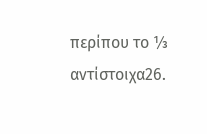περίπου το ⅓ αντίστοιχα26.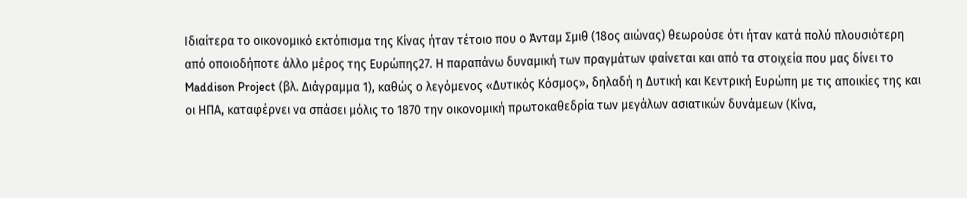Ιδιαίτερα το οικονομικό εκτόπισμα της Κίνας ήταν τέτοιο που ο Άνταμ Σμιθ (18ος αιώνας) θεωρούσε ότι ήταν κατά πολύ πλουσιότερη από οποιοδήποτε άλλο μέρος της Ευρώπης27. Η παραπάνω δυναμική των πραγμάτων φαίνεται και από τα στοιχεία που μας δίνει το Maddison Project (βλ. Διάγραμμα 1), καθώς ο λεγόμενος «Δυτικός Κόσμος», δηλαδή η Δυτική και Κεντρική Ευρώπη με τις αποικίες της και οι ΗΠΑ, καταφέρνει να σπάσει μόλις το 1870 την οικονομική πρωτοκαθεδρία των μεγάλων ασιατικών δυνάμεων (Κίνα,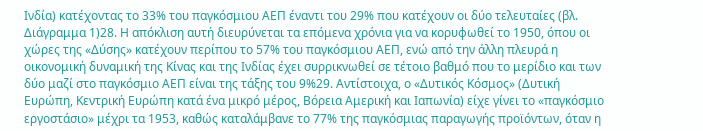Ινδία) κατέχοντας το 33% του παγκόσμιου ΑΕΠ έναντι του 29% που κατέχουν οι δύο τελευταίες (βλ. Διάγραμμα 1)28. Η απόκλιση αυτή διευρύνεται τα επόμενα χρόνια για να κορυφωθεί το 1950, όπου οι χώρες της «Δύσης» κατέχουν περίπου το 57% του παγκόσμιου ΑΕΠ, ενώ από την άλλη πλευρά η οικονομική δυναμική της Κίνας και της Ινδίας έχει συρρικνωθεί σε τέτοιο βαθμό που το μερίδιο και των δύο μαζί στο παγκόσμιο ΑΕΠ είναι της τάξης του 9%29. Αντίστοιχα, ο «Δυτικός Κόσμος» (Δυτική Ευρώπη, Κεντρική Ευρώπη κατά ένα μικρό μέρος, Βόρεια Αμερική και Ιαπωνία) είχε γίνει το «παγκόσμιο εργοστάσιο» μέχρι τα 1953, καθώς καταλάμβανε το 77% της παγκόσμιας παραγωγής προϊόντων, όταν η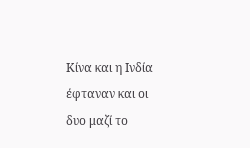Κίνα και η Ινδία έφταναν και οι δυο μαζί το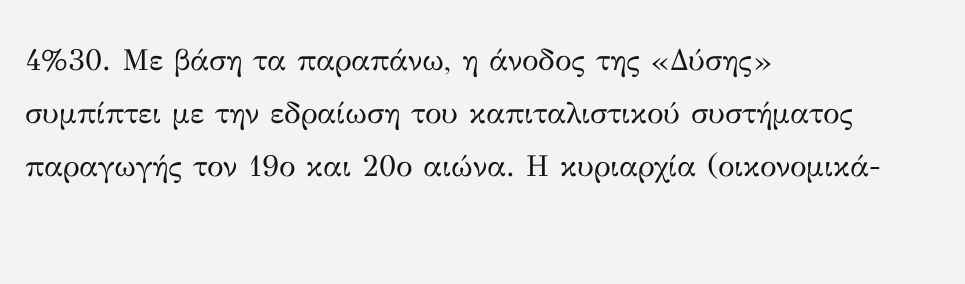4%30. Με βάση τα παραπάνω, η άνοδος της «Δύσης» συμπίπτει με την εδραίωση του καπιταλιστικού συστήματος παραγωγής τον 19ο και 20ο αιώνα. Η κυριαρχία (οικονομικά-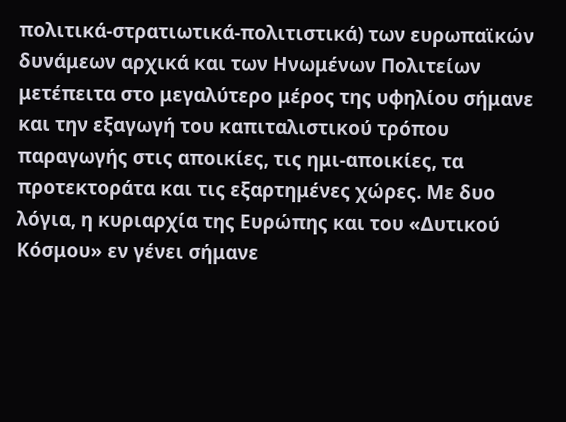πολιτικά-στρατιωτικά-πολιτιστικά) των ευρωπαϊκών δυνάμεων αρχικά και των Ηνωμένων Πολιτείων μετέπειτα στο μεγαλύτερο μέρος της υφηλίου σήμανε και την εξαγωγή του καπιταλιστικού τρόπου παραγωγής στις αποικίες, τις ημι-αποικίες, τα προτεκτοράτα και τις εξαρτημένες χώρες. Με δυο λόγια, η κυριαρχία της Ευρώπης και του «Δυτικού Κόσμου» εν γένει σήμανε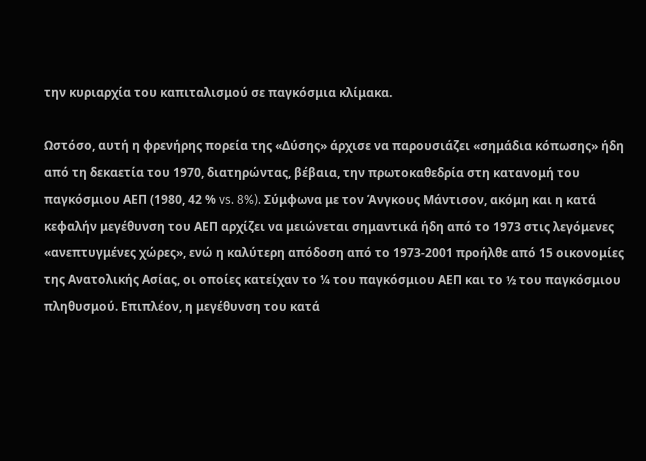την κυριαρχία του καπιταλισμού σε παγκόσμια κλίμακα.

Ωστόσο, αυτή η φρενήρης πορεία της «Δύσης» άρχισε να παρουσιάζει «σημάδια κόπωσης» ήδη από τη δεκαετία του 1970, διατηρώντας, βέβαια, την πρωτοκαθεδρία στη κατανομή του παγκόσμιου ΑΕΠ (1980, 42 % vs. 8%). Σύμφωνα με τον Άνγκους Μάντισον, ακόμη και η κατά κεφαλήν μεγέθυνση του ΑΕΠ αρχίζει να μειώνεται σημαντικά ήδη από το 1973 στις λεγόμενες «ανεπτυγμένες χώρες», ενώ η καλύτερη απόδοση από το 1973-2001 προήλθε από 15 οικονομίες της Ανατολικής Ασίας, οι οποίες κατείχαν το ¼ του παγκόσμιου ΑΕΠ και το ½ του παγκόσμιου πληθυσμού. Επιπλέον, η μεγέθυνση του κατά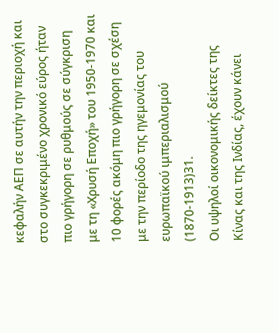κεφαλήν ΑΕΠ σε αυτήν την περιοχή και στο συγκεκριμένο χρονικό εύρος ήταν πιο γρήγορη σε ρυθμούς σε σύγκριση με τη «Χρυσή Εποχή» του 1950-1970 και 10 φορές ακόμη πιο γρήγορη σε σχέση με την περίοδο της ηγεμονίας του ευρωπαϊκού ιμπεριαλισμού (1870-1913)31.
Οι υψηλοί οικονομικής δείκτες της Κίνας και της Ινδίας, έχουν κάνει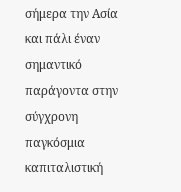σήμερα την Ασία και πάλι έναν σημαντικό παράγοντα στην σύγχρονη παγκόσμια καπιταλιστική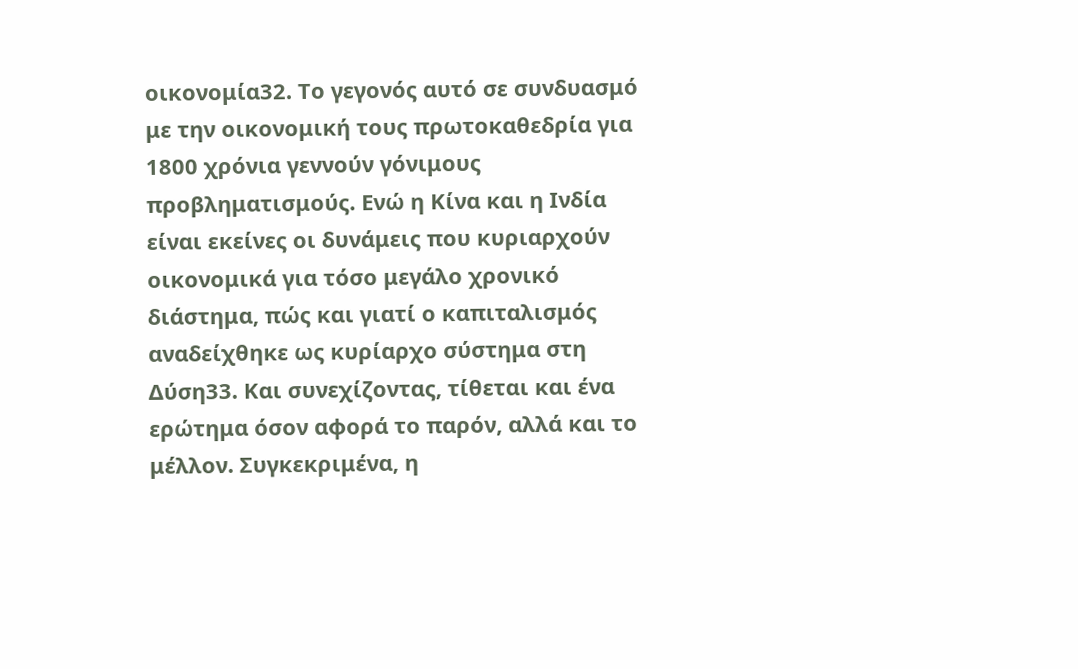οικονομία32. Το γεγονός αυτό σε συνδυασμό με την οικονομική τους πρωτοκαθεδρία για 1800 χρόνια γεννούν γόνιμους προβληματισμούς. Ενώ η Κίνα και η Ινδία είναι εκείνες οι δυνάμεις που κυριαρχούν οικονομικά για τόσο μεγάλο χρονικό διάστημα, πώς και γιατί ο καπιταλισμός αναδείχθηκε ως κυρίαρχο σύστημα στη Δύση33. Και συνεχίζοντας, τίθεται και ένα ερώτημα όσον αφορά το παρόν, αλλά και το μέλλον. Συγκεκριμένα, η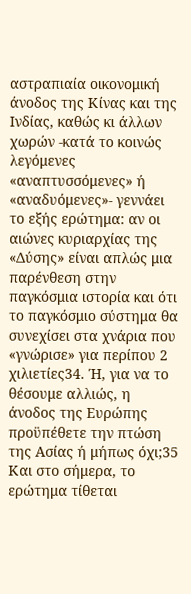αστραπιαία οικονομική άνοδος της Κίνας και της Ινδίας, καθώς κι άλλων χωρών -κατά το κοινώς λεγόμενες «αναπτυσσόμενες» ή «αναδυόμενες»- γεννάει το εξής ερώτημα: αν οι αιώνες κυριαρχίας της «Δύσης» είναι απλώς μια παρένθεση στην παγκόσμια ιστορία και ότι το παγκόσμιο σύστημα θα συνεχίσει στα χνάρια που «γνώρισε» για περίπου 2 χιλιετίες34. Ή, για να το θέσουμε αλλιώς, η άνοδος της Ευρώπης προϋπέθετε την πτώση της Ασίας ή μήπως όχι;35 Και στο σήμερα, το ερώτημα τίθεται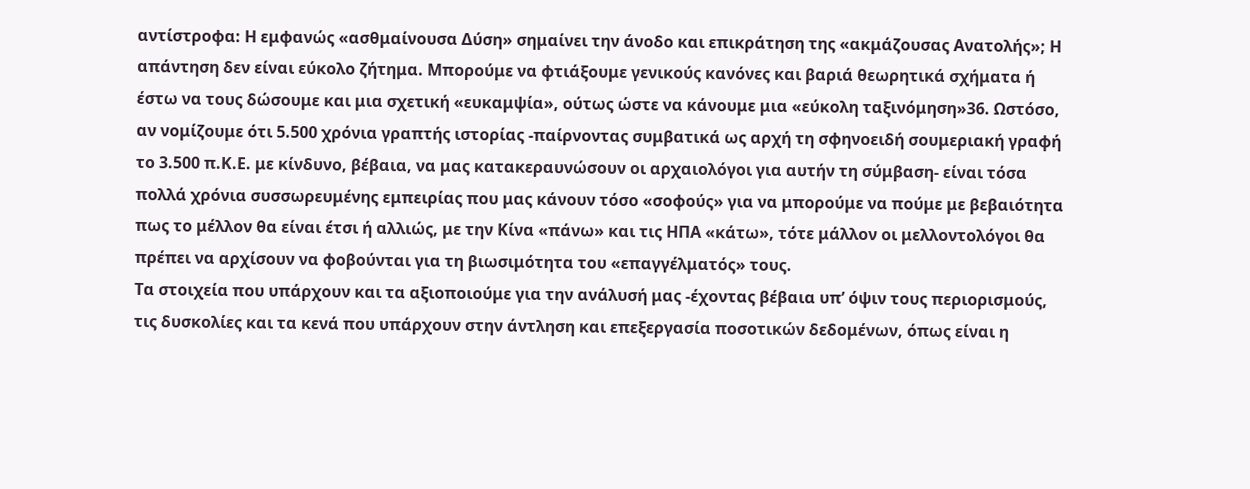αντίστροφα: Η εμφανώς «ασθμαίνουσα Δύση» σημαίνει την άνοδο και επικράτηση της «ακμάζουσας Ανατολής»; Η απάντηση δεν είναι εύκολο ζήτημα. Μπορούμε να φτιάξουμε γενικούς κανόνες και βαριά θεωρητικά σχήματα ή έστω να τους δώσουμε και μια σχετική «ευκαμψία», ούτως ώστε να κάνουμε μια «εύκολη ταξινόμηση»36. Ωστόσο, αν νομίζουμε ότι 5.500 χρόνια γραπτής ιστορίας -παίρνοντας συμβατικά ως αρχή τη σφηνοειδή σουμεριακή γραφή το 3.500 π.Κ.Ε. με κίνδυνο, βέβαια, να μας κατακεραυνώσουν οι αρχαιολόγοι για αυτήν τη σύμβαση- είναι τόσα πολλά χρόνια συσσωρευμένης εμπειρίας που μας κάνουν τόσο «σοφούς» για να μπορούμε να πούμε με βεβαιότητα πως το μέλλον θα είναι έτσι ή αλλιώς, με την Κίνα «πάνω» και τις ΗΠΑ «κάτω», τότε μάλλον οι μελλοντολόγοι θα πρέπει να αρχίσουν να φοβούνται για τη βιωσιμότητα του «επαγγέλματός» τους.
Τα στοιχεία που υπάρχουν και τα αξιοποιούμε για την ανάλυσή μας -έχοντας βέβαια υπ’ όψιν τους περιορισμούς, τις δυσκολίες και τα κενά που υπάρχουν στην άντληση και επεξεργασία ποσοτικών δεδομένων, όπως είναι η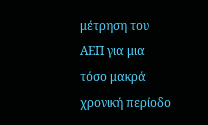μέτρηση του ΑΕΠ για μια τόσο μακρά χρονική περίοδο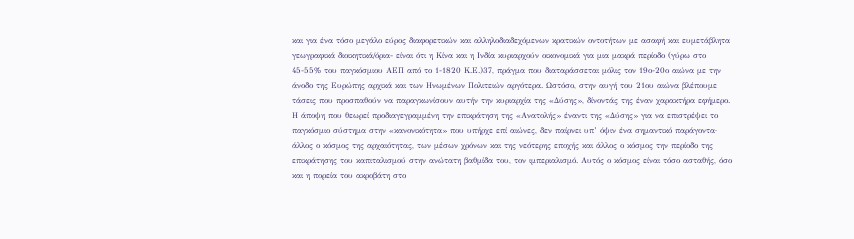και για ένα τόσο μεγάλο εύρος διαφορετικών και αλληλοδιαδεχόμενων κρατικών οντοτήτων με ασαφή και ευμετάβλητα γεωγραφικά διοικητικά/όρια- είναι ότι η Κίνα και η Ινδία κυριαρχούν οικονομικά για μια μακρά περίοδο (γύρω στο 45-55% του παγκόσμιου ΑΕΠ από το 1-1820 Κ.Ε.)37, πράγμα που διαταράσσεται μόλις τον 19ο-20ο αιώνα με την άνοδο της Ευρώπης αρχικά και των Ηνωμένων Πολιτειών αργότερα. Ωστόσο, στην αυγή του 21ου αιώνα βλέπουμε τάσεις που προσπαθούν να παραγκωνίσουν αυτήν την κυριαρχία της «Δύσης», δίνοντάς της έναν χαρακτήρα εφήμερο. Η άποψη που θεωρεί προδιαγεγραμμένη την επικράτηση της «Ανατολής» έναντι της «Δύσης» για να επιστρέψει το παγκόσμιο σύστημα στην «κανονικότητα» που υπήρχε επί αιώνες, δεν παίρνει υπ’ όψιν ένα σημαντικό παράγοντα· άλλος ο κόσμος της αρχαιότητας, των μέσων χρόνων και της νεότερης εποχής και άλλος ο κόσμος την περίοδο της επικράτησης του καπιταλισμού στην ανώτατη βαθμίδα του, τον ιμπεριαλισμό. Αυτός ο κόσμος είναι τόσο ασταθής, όσο και η πορεία του ακροβάτη στο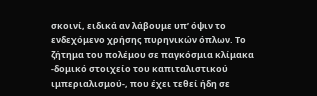σκοινί, ειδικά αν λάβουμε υπ’ όψιν το ενδεχόμενο χρήσης πυρηνικών όπλων. Το ζήτημα του πολέμου σε παγκόσμια κλίμακα -δομικό στοιχείο του καπιταλιστικού ιμπεριαλισμού-, που έχει τεθεί ήδη σε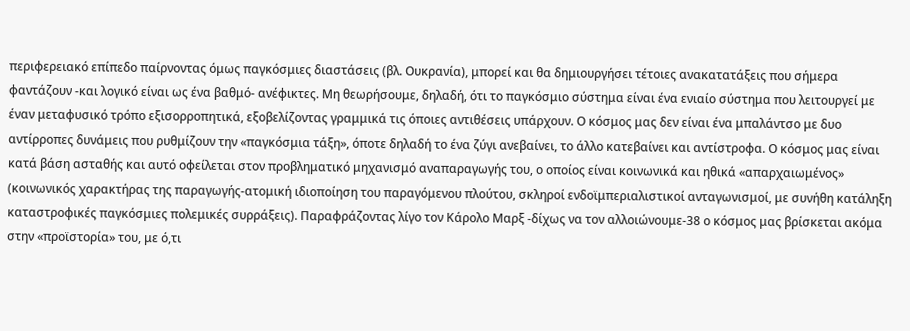περιφερειακό επίπεδο παίρνοντας όμως παγκόσμιες διαστάσεις (βλ. Ουκρανία), μπορεί και θα δημιουργήσει τέτοιες ανακατατάξεις που σήμερα φαντάζουν -και λογικό είναι ως ένα βαθμό- ανέφικτες. Μη θεωρήσουμε, δηλαδή, ότι το παγκόσμιο σύστημα είναι ένα ενιαίο σύστημα που λειτουργεί με έναν μεταφυσικό τρόπο εξισορροπητικά, εξοβελίζοντας γραμμικά τις όποιες αντιθέσεις υπάρχουν. Ο κόσμος μας δεν είναι ένα μπαλάντσο με δυο αντίρροπες δυνάμεις που ρυθμίζουν την «παγκόσμια τάξη», όποτε δηλαδή το ένα ζύγι ανεβαίνει, το άλλο κατεβαίνει και αντίστροφα. Ο κόσμος μας είναι κατά βάση ασταθής και αυτό οφείλεται στον προβληματικό μηχανισμό αναπαραγωγής του, ο οποίος είναι κοινωνικά και ηθικά «απαρχαιωμένος» (κοινωνικός χαρακτήρας της παραγωγής-ατομική ιδιοποίηση του παραγόμενου πλούτου, σκληροί ενδοϊμπεριαλιστικοί ανταγωνισμοί, με συνήθη κατάληξη καταστροφικές παγκόσμιες πολεμικές συρράξεις). Παραφράζοντας λίγο τον Κάρολο Μαρξ -δίχως να τον αλλοιώνουμε-38 ο κόσμος μας βρίσκεται ακόμα στην «προϊστορία» του, με ό,τι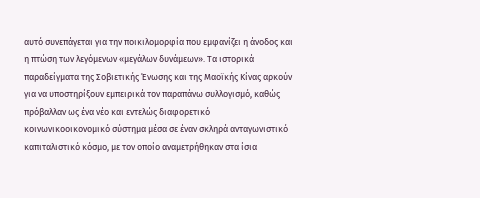αυτό συνεπάγεται για την ποικιλομορφία που εμφανίζει η άνοδος και η πτώση των λεγόμενων «μεγάλων δυνάμεων». Τα ιστορικά παραδείγματα της Σοβιετικής Ένωσης και της Μαοϊκής Κίνας αρκούν για να υποστηρίξουν εμπειρικά τον παραπάνω συλλογισμό, καθώς πρόβαλλαν ως ένα νέο και εντελώς διαφορετικό κοινωνικοοικονομικό σύστημα μέσα σε έναν σκληρά ανταγωνιστικό καπιταλιστικό κόσμο, με τον οποίο αναμετρήθηκαν στα ίσια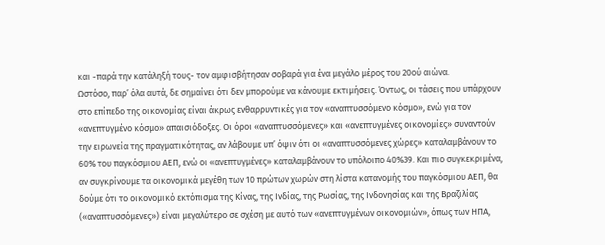και -παρά την κατάληξή τους- τον αμφισβήτησαν σοβαρά για ένα μεγάλο μέρος του 20ού αιώνα.
Ωστόσο, παρ’ όλα αυτά, δε σημαίνει ότι δεν μπορούμε να κάνουμε εκτιμήσεις. Όντως, οι τάσεις που υπάρχουν στο επίπεδο της οικονομίας είναι άκρως ενθαρρυντικές για τον «αναπτυσσόμενο κόσμο», ενώ για τον «ανεπτυγμένο κόσμο» απαισιόδοξες. Οι όροι «αναπτυσσόμενες» και «ανεπτυγμένες οικονομίες» συναντούν την ειρωνεία της πραγματικότητας, αν λάβουμε υπ’ όψιν ότι οι «αναπτυσσόμενες χώρες» καταλαμβάνουν το 60% του παγκόσμιου ΑΕΠ, ενώ οι «ανεπτυγμένες» καταλαμβάνουν το υπόλοιπο 40%39. Και πιο συγκεκριμένα, αν συγκρίνουμε τα οικονομικά μεγέθη των 10 πρώτων χωρών στη λίστα κατανομής του παγκόσμιου ΑΕΠ, θα δούμε ότι το οικονομικό εκτόπισμα της Κίνας, της Ινδίας, της Ρωσίας, της Ινδονησίας και της Βραζιλίας («αναπτυσσόμενες») είναι μεγαλύτερο σε σχέση με αυτό των «ανεπτυγμένων οικονομιών», όπως των ΗΠΑ,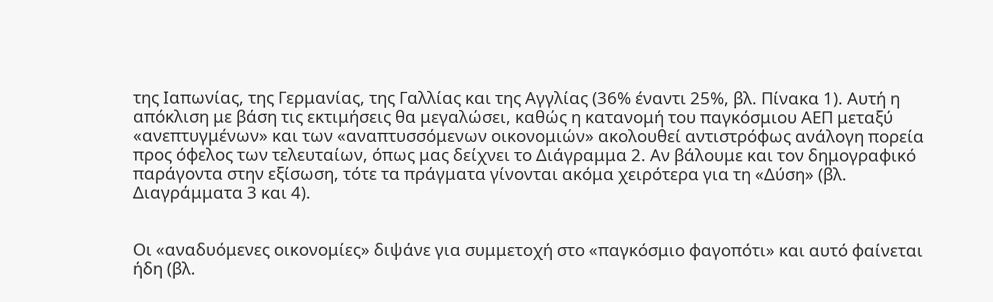της Ιαπωνίας, της Γερμανίας, της Γαλλίας και της Αγγλίας (36% έναντι 25%, βλ. Πίνακα 1). Αυτή η απόκλιση με βάση τις εκτιμήσεις θα μεγαλώσει, καθώς η κατανομή του παγκόσμιου ΑΕΠ μεταξύ «ανεπτυγμένων» και των «αναπτυσσόμενων οικονομιών» ακολουθεί αντιστρόφως ανάλογη πορεία προς όφελος των τελευταίων, όπως μας δείχνει το Διάγραμμα 2. Αν βάλουμε και τον δημογραφικό παράγοντα στην εξίσωση, τότε τα πράγματα γίνονται ακόμα χειρότερα για τη «Δύση» (βλ. Διαγράμματα 3 και 4).


Οι «αναδυόμενες οικονομίες» διψάνε για συμμετοχή στο «παγκόσμιο φαγοπότι» και αυτό φαίνεται ήδη (βλ.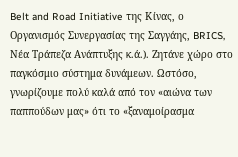Belt and Road Initiative της Κίνας, ο Οργανισμός Συνεργασίας της Σαγγάης, BRICS, Νέα Τράπεζα Ανάπτυξης κ.ά.). Ζητάνε χώρο στο παγκόσμιο σύστημα δυνάμεων. Ωστόσο, γνωρίζουμε πολύ καλά από τον «αιώνα των παππούδων μας» ότι το «ξαναμοίρασμα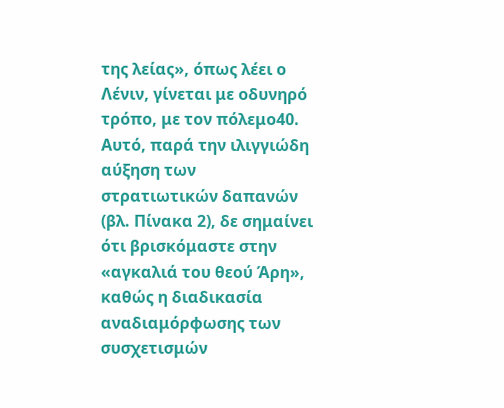της λείας», όπως λέει ο Λένιν, γίνεται με οδυνηρό τρόπο, με τον πόλεμο40. Αυτό, παρά την ιλιγγιώδη αύξηση των στρατιωτικών δαπανών (βλ. Πίνακα 2), δε σημαίνει ότι βρισκόμαστε στην «αγκαλιά του θεού Άρη», καθώς η διαδικασία αναδιαμόρφωσης των συσχετισμών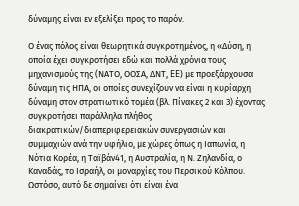δύναμης είναι εν εξελίξει προς το παρόν.

Ο ένας πόλος είναι θεωρητικά συγκροτημένος, η «Δύση, η οποία έχει συγκροτήσει εδώ και πολλά χρόνια τους μηχανισμούς της (ΝΑΤΟ, ΟΟΣΑ, ΔΝΤ, EE) με προεξάρχουσα δύναμη τις ΗΠΑ, οι οποίες συνεχίζουν να είναι η κυρίαρχη δύναμη στον στρατιωτικό τομέα (βλ. Πίνακες 2 και 3) έχοντας συγκροτήσει παράλληλα πλήθος διακρατικών/διαπεριφερειακών συνεργασιών και συμμαχιών ανά την υφήλιο, με χώρες όπως η Ιαπωνία, η Νότια Κορέα, η Ταϊβάν41, η Αυστραλία, η Ν. Ζηλανδία, ο Καναδάς, το Ισραήλ, οι μοναρχίες του Περσικού Κόλπου. Ωστόσο, αυτό δε σημαίνει ότι είναι ένα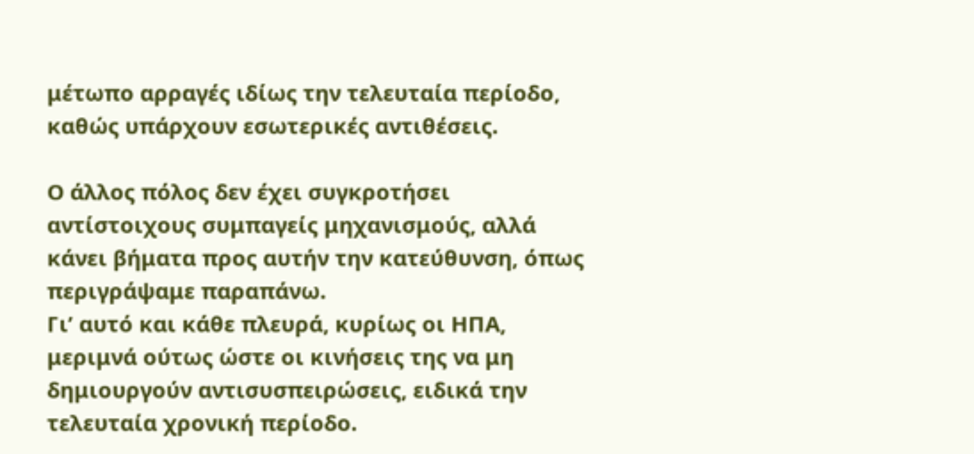μέτωπο αρραγές ιδίως την τελευταία περίοδο, καθώς υπάρχουν εσωτερικές αντιθέσεις.

Ο άλλος πόλος δεν έχει συγκροτήσει αντίστοιχους συμπαγείς μηχανισμούς, αλλά κάνει βήματα προς αυτήν την κατεύθυνση, όπως περιγράψαμε παραπάνω.
Γι’ αυτό και κάθε πλευρά, κυρίως οι ΗΠΑ, μεριμνά ούτως ώστε οι κινήσεις της να μη δημιουργούν αντισυσπειρώσεις, ειδικά την τελευταία χρονική περίοδο.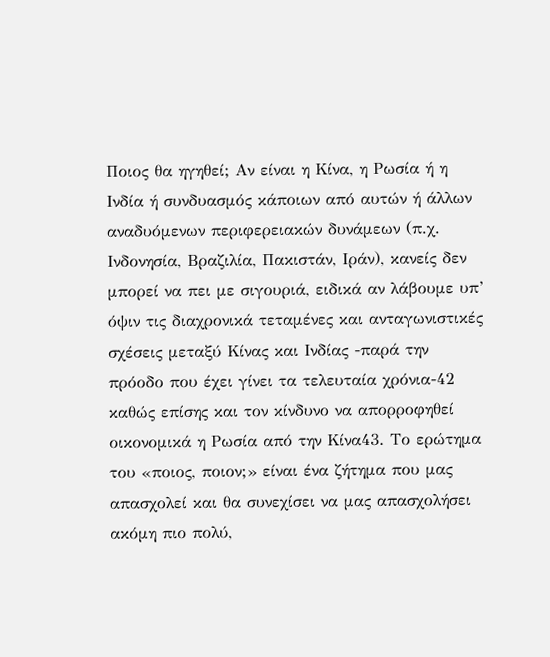Ποιος θα ηγηθεί; Αν είναι η Κίνα, η Ρωσία ή η Ινδία ή συνδυασμός κάποιων από αυτών ή άλλων αναδυόμενων περιφερειακών δυνάμεων (π.χ. Ινδονησία, Βραζιλία, Πακιστάν, Ιράν), κανείς δεν μπορεί να πει με σιγουριά, ειδικά αν λάβουμε υπ’ όψιν τις διαχρονικά τεταμένες και ανταγωνιστικές σχέσεις μεταξύ Κίνας και Ινδίας -παρά την πρόοδο που έχει γίνει τα τελευταία χρόνια-42 καθώς επίσης και τον κίνδυνο να απορροφηθεί οικονομικά η Ρωσία από την Κίνα43. Το ερώτημα του «ποιος, ποιον;» είναι ένα ζήτημα που μας απασχολεί και θα συνεχίσει να μας απασχολήσει ακόμη πιο πολύ,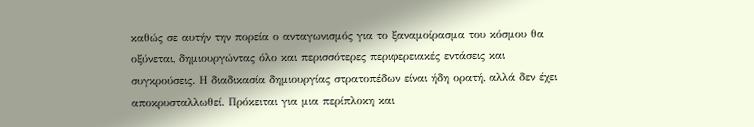καθώς σε αυτήν την πορεία ο ανταγωνισμός για το ξαναμοίρασμα του κόσμου θα οξύνεται, δημιουργώντας όλο και περισσότερες περιφερειακές εντάσεις και συγκρούσεις. Η διαδικασία δημιουργίας στρατοπέδων είναι ήδη ορατή, αλλά δεν έχει αποκρυσταλλωθεί. Πρόκειται για μια περίπλοκη και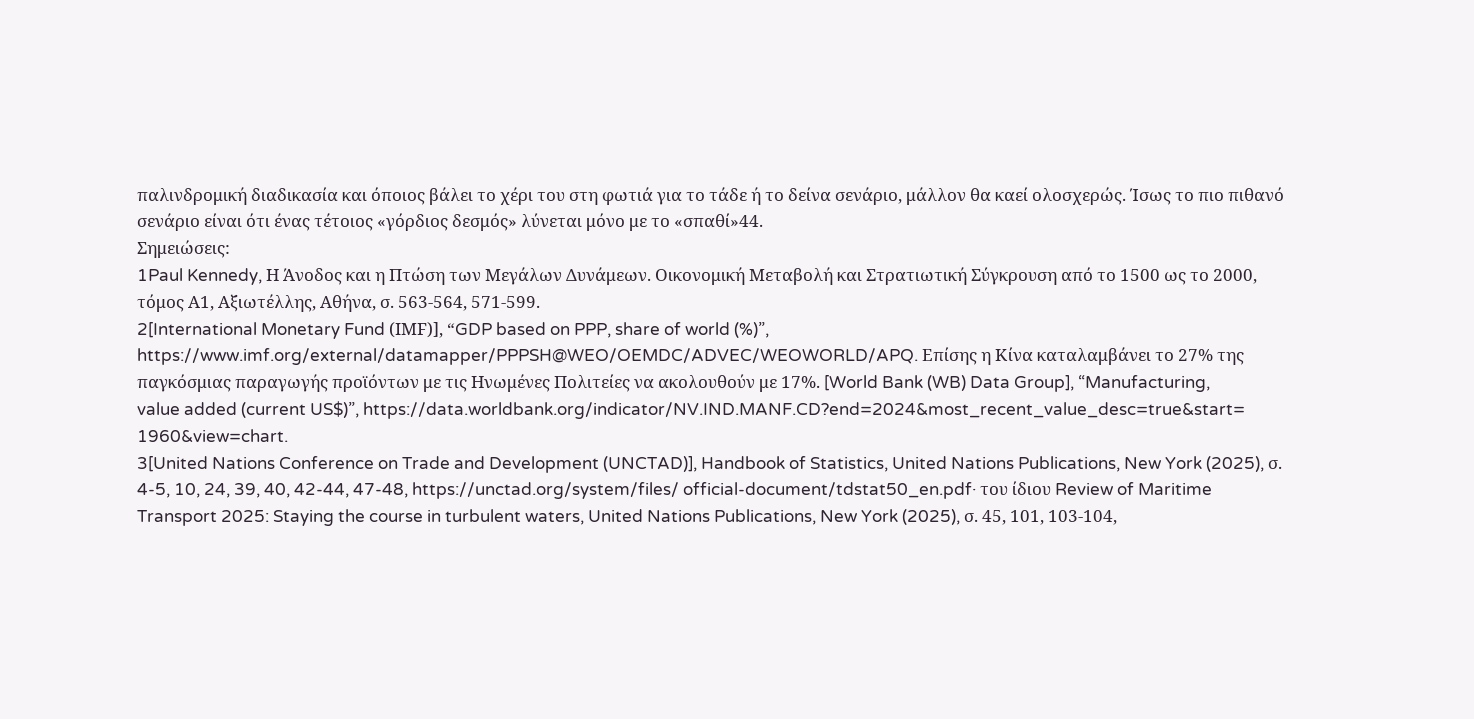παλινδρομική διαδικασία και όποιος βάλει το χέρι του στη φωτιά για το τάδε ή το δείνα σενάριο, μάλλον θα καεί ολοσχερώς. Ίσως το πιο πιθανό σενάριο είναι ότι ένας τέτοιος «γόρδιος δεσμός» λύνεται μόνο με το «σπαθί»44.
Σημειώσεις:
1Paul Kennedy, Η Άνοδος και η Πτώση των Μεγάλων Δυνάμεων. Οικονομική Μεταβολή και Στρατιωτική Σύγκρουση από το 1500 ως το 2000, τόμος Α1, Αξιωτέλλης, Αθήνα, σ. 563-564, 571-599.
2[International Monetary Fund (ΙMF)], “GDP based on PPP, share of world (%)”, https://www.imf.org/external/datamapper/PPPSH@WEO/OEMDC/ADVEC/WEOWORLD/APQ. Επίσης η Κίνα καταλαμβάνει το 27% της παγκόσμιας παραγωγής προϊόντων με τις Ηνωμένες Πολιτείες να ακολουθούν με 17%. [World Bank (WB) Data Group], “Manufacturing,
value added (current US$)”, https://data.worldbank.org/indicator/NV.IND.MANF.CD?end=2024&most_recent_value_desc=true&start=
1960&view=chart.
3[United Nations Conference on Trade and Development (UNCTAD)], Handbook of Statistics, United Nations Publications, New York (2025), σ. 4-5, 10, 24, 39, 40, 42-44, 47-48, https://unctad.org/system/files/ official-document/tdstat50_en.pdf· του ίδιου Review of Maritime Transport 2025: Staying the course in turbulent waters, United Nations Publications, New York (2025), σ. 45, 101, 103-104,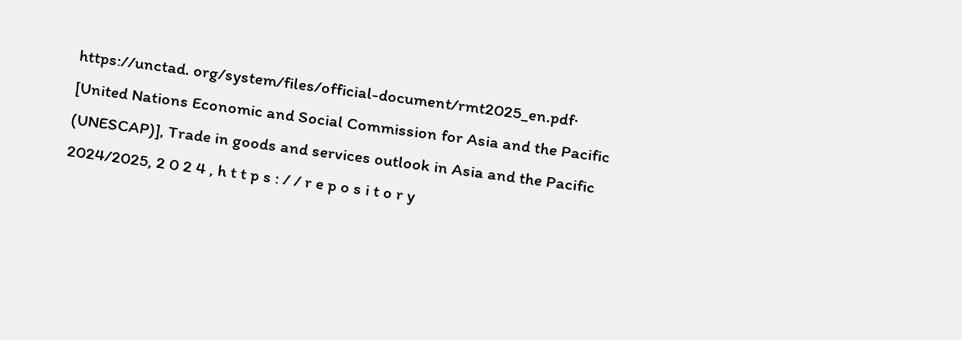https://unctad. org/system/files/official-document/rmt2025_en.pdf· [United Nations Economic and Social Commission for Asia and the Pacific (UNESCAP)], Trade in goods and services outlook in Asia and the Pacific 2024/2025, 2 0 2 4 , h t t p s : / / r e p o s i t o r y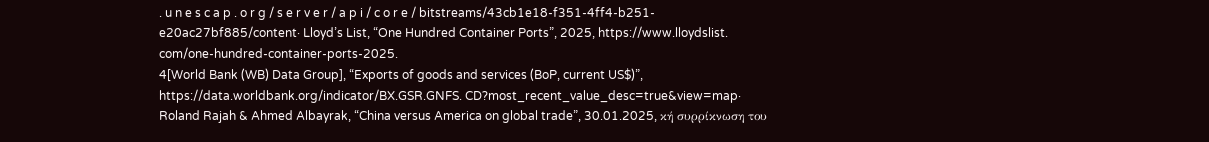. u n e s c a p . o r g / s e r v e r / a p i / c o r e / bitstreams/43cb1e18-f351-4ff4-b251-e20ac27bf885/content· Lloyd’s List, “One Hundred Container Ports”, 2025, https://www.lloydslist. com/one-hundred-container-ports-2025.
4[World Bank (WB) Data Group], “Exports of goods and services (BoP, current US$)”, https://data.worldbank.org/indicator/BX.GSR.GNFS. CD?most_recent_value_desc=true&view=map· Roland Rajah & Ahmed Albayrak, “China versus America on global trade”, 30.01.2025, κή συρρίκνωση του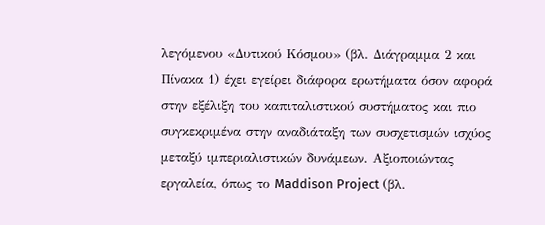λεγόμενου «Δυτικού Κόσμου» (βλ. Διάγραμμα 2 και Πίνακα 1) έχει εγείρει διάφορα ερωτήματα όσον αφορά στην εξέλιξη του καπιταλιστικού συστήματος και πιο συγκεκριμένα στην αναδιάταξη των συσχετισμών ισχύος μεταξύ ιμπεριαλιστικών δυνάμεων. Αξιοποιώντας εργαλεία, όπως το Maddison Project (βλ.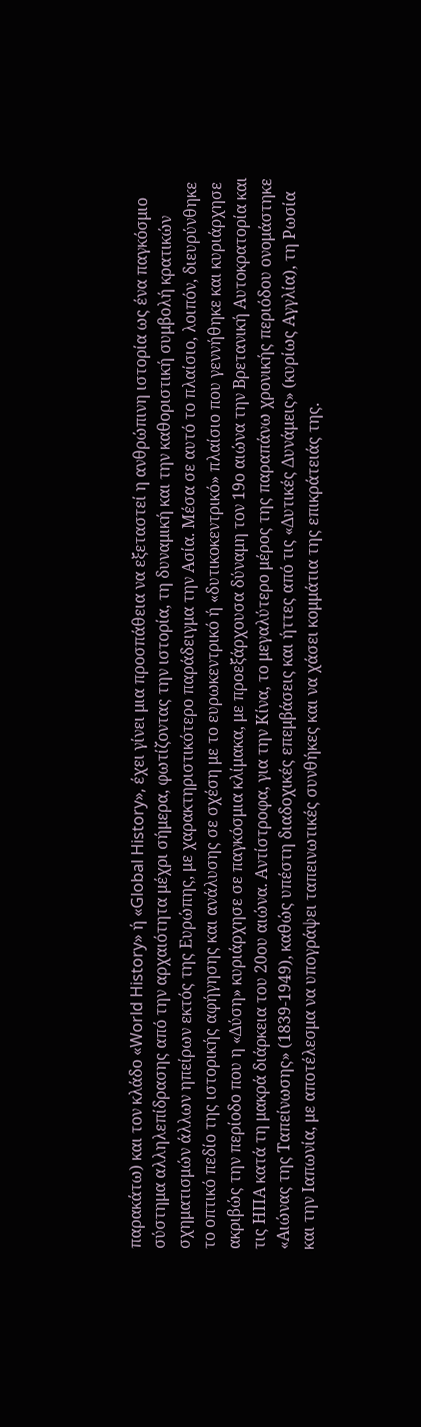παρακάτω) και τον κλάδο «World History» ή «Global History», έχει γίνει μια προσπάθεια να εξεταστεί η ανθρώπινη ιστορία ως ένα παγκόσμιο σύστημα αλληλεπίδρασης από την αρχαιότητα μέχρι σήμερα, φωτίζοντας την ιστορία, τη δυναμική και την καθοριστική συμβολή κρατικών σχηματισμών άλλων ηπείρων εκτός της Ευρώπης, με χαρακτηριστικότερο παράδειγμα την Ασία. Μέσα σε αυτό το πλαίσιο, λοιπόν, διευρύνθηκε το οπτικό πεδίο της ιστορικής αφήγησης και ανάλυσης σε σχέση με το ευρωκεντρικό ή «δυτικοκεντρικό» πλαίσιο που γεννήθηκε και κυριάρχησε ακριβώς την περίοδο που η «Δύση» κυριάρχησε σε παγκόσμια κλίμακα, με προεξάρχουσα δύναμη τον 19ο αιώνα την Βρετανική Αυτοκρατορία και τις ΗΠΑ κατά τη μακρά διάρκεια του 20ου αιώνα. Αντίστροφα, για την Κίνα, το μεγαλύτερο μέρος της παραπάνω χρονικής περιόδου ονομάστηκε «Αιώνας της Ταπείνωσης» (1839-1949), καθώς υπέστη διαδοχικές επεμβάσεις και ήττες από τις «Δυτικές Δυνάμεις» (κυρίως Αγγλία), τη Ρωσία και την Ιαπωνία, με αποτέλεσμα να υπογράψει ταπεινωτικές συνθήκες και να χάσει κομμάτια της επικράτειάς της.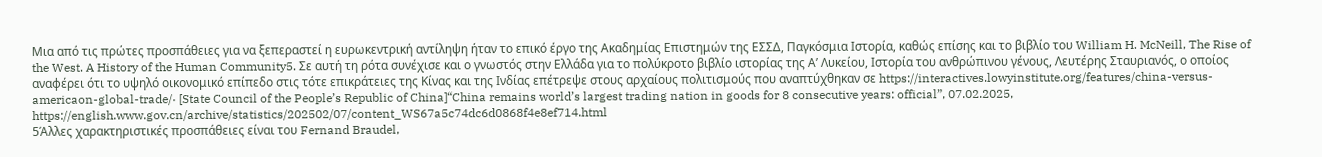Μια από τις πρώτες προσπάθειες για να ξεπεραστεί η ευρωκεντρική αντίληψη ήταν το επικό έργο της Ακαδημίας Επιστημών της ΕΣΣΔ, Παγκόσμια Ιστορία, καθώς επίσης και το βιβλίο του William H. McNeill, The Rise of the West. A History of the Human Community5. Σε αυτή τη ρότα συνέχισε και ο γνωστός στην Ελλάδα για το πολύκροτο βιβλίο ιστορίας της Α’ Λυκείου, Ιστορία του ανθρώπινου γένους, Λευτέρης Σταυριανός, ο οποίος αναφέρει ότι το υψηλό οικονομικό επίπεδο στις τότε επικράτειες της Κίνας και της Ινδίας επέτρεψε στους αρχαίους πολιτισμούς που αναπτύχθηκαν σε https://interactives.lowyinstitute.org/features/china-versus-americaon-global-trade/· [State Council of the People’s Republic of China]“China remains world’s largest trading nation in goods for 8 consecutive years: official”, 07.02.2025, https://english.www.gov.cn/archive/statistics/202502/07/content_WS67a5c74dc6d0868f4e8ef714.html
5Άλλες χαρακτηριστικές προσπάθειες είναι του Fernand Braudel,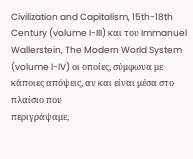Civilization and Capitalism, 15th-18th Century (volume I-III) και του Immanuel Wallerstein, The Modern World System (volume I-IV) οι οποίες, σύμφωνα με κάποιες απόψεις, αν και είναι μέσα στο πλαίσιο που
περιγράψαμε,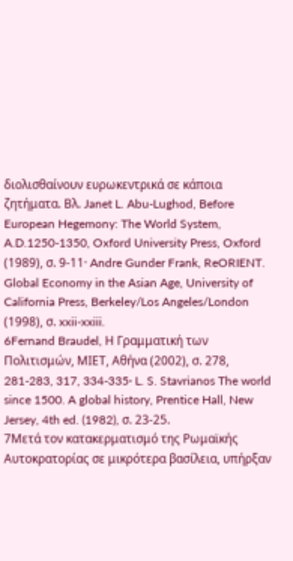διολισθαίνουν ευρωκεντρικά σε κάποια ζητήματα. Βλ. Janet L. Abu-Lughod, Before European Hegemony: The World System, A.D.1250-1350, Oxford University Press, Oxford (1989), σ. 9-11· Andre Gunder Frank, ReORIENT. Global Economy in the Asian Age, University of California Press, Berkeley/Los Angeles/London (1998), σ. xxii-xxiii.
6Fernand Braudel, Η Γραμματική των Πολιτισμών, ΜΙΕΤ, Αθήνα (2002), σ. 278, 281-283, 317, 334-335· L. S. Stavrianos The world since 1500. A global history, Prentice Hall, New Jersey, 4th ed. (1982), σ. 23-25.
7Μετά τον κατακερματισμό της Ρωμαϊκής Αυτοκρατορίας σε μικρότερα βασίλεια, υπήρξαν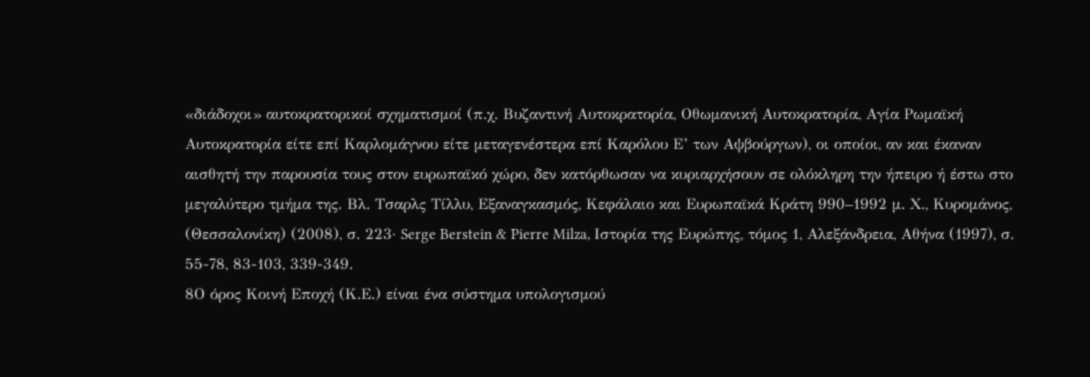«διάδοχοι» αυτοκρατορικοί σχηματισμοί (π.χ. Βυζαντινή Αυτοκρατορία, Οθωμανική Αυτοκρατορία, Αγία Ρωμαϊκή Αυτοκρατορία είτε επί Καρλομάγνου είτε μεταγενέστερα επί Καρόλου Ε’ των Αψβούργων), οι οποίοι, αν και έκαναν αισθητή την παρουσία τους στον ευρωπαϊκό χώρο, δεν κατόρθωσαν να κυριαρχήσουν σε ολόκληρη την ήπειρο ή έστω στο μεγαλύτερο τμήμα της. Βλ. Τσαρλς Τίλλυ, Εξαναγκασμός, Κεφάλαιο και Ευρωπαϊκά Κράτη 990–1992 μ. Χ., Κυρομάνος, (Θεσσαλονίκη) (2008), σ. 223· Serge Berstein & Pierre Milza, Iστορία της Ευρώπης, τόμος 1, Αλεξάνδρεια, Αθήνα (1997), σ. 55-78, 83-103, 339-349.
8Ο όρος Κοινή Εποχή (Κ.Ε.) είναι ένα σύστημα υπολογισμού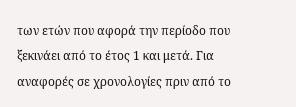των ετών που αφορά την περίοδο που ξεκινάει από το έτος 1 και μετά. Για αναφορές σε χρονολογίες πριν από το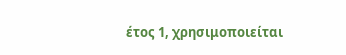έτος 1, χρησιμοποιείται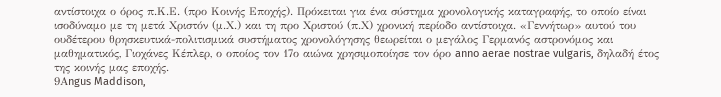αντίστοιχα ο όρος π.Κ.Ε. (προ Κοινής Εποχής). Πρόκειται για ένα σύστημα χρονολογικής καταγραφής, το οποίο είναι ισοδύναμο με τη μετά Χριστόν (μ.Χ.) και τη προ Χριστού (π.Χ) χρονική περίοδο αντίστοιχα. «Γεννήτωρ» αυτού του ουδέτερου θρησκευτικά-πολιτισμικά συστήματος χρονολόγησης θεωρείται ο μεγάλος Γερμανός αστρονόμος και μαθηματικός, Γιοχάνες Κέπλερ, ο οποίος τον 17ο αιώνα χρησιμοποίησε τον όρο anno aerae nostrae vulgaris, δηλαδή έτος της κοινής μας εποχής.
9Αngus Maddison,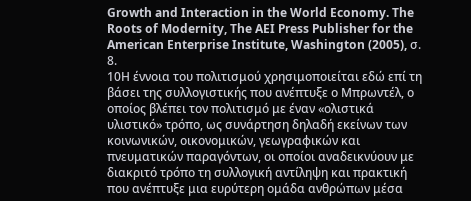Growth and Interaction in the World Economy. The Roots of Modernity, The AEI Press Publisher for the American Enterprise Institute, Washington (2005), σ. 8.
10Η έννοια του πολιτισμού χρησιμοποιείται εδώ επί τη βάσει της συλλογιστικής που ανέπτυξε ο Μπρωντέλ, ο οποίος βλέπει τον πολιτισμό με έναν «ολιστικά υλιστικό» τρόπο, ως συνάρτηση δηλαδή εκείνων των κοινωνικών, οικονομικών, γεωγραφικών και πνευματικών παραγόντων, οι οποίοι αναδεικνύουν με διακριτό τρόπο τη συλλογική αντίληψη και πρακτική που ανέπτυξε μια ευρύτερη ομάδα ανθρώπων μέσα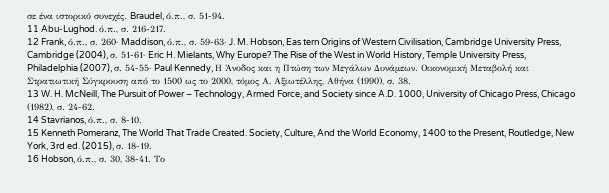σε ένα ιστορικό συνεχές. Braudel, ό.π., σ. 51-94.
11 Abu-Lughod. ό.π., σ. 216-217.
12 Frank, ό.π., σ. 260· Maddison, ό.π., σ. 59-63· J. M. Hobson, Eas tern Origins of Western Civilisation, Cambridge University Press, Cambridge (2004), σ. 51-61· Eric H. Mielants, Why Europe? The Rise of the West in World History, Temple University Press, Philadelphia (2007), σ. 54-55· Paul Kennedy, Η Άνοδος και η Πτώση των Μεγάλων Δυνάμεων. Οικονομική Μεταβολή και Στρατιωτική Σύγκρουση από το 1500 ως το 2000, τόμος Α, Αξιωτέλλης, Αθήνα (1990), σ. 38.
13 W. H. McNeill, The Pursuit of Power – Technology, Armed Force, and Society since A.D. 1000, University of Chicago Press, Chicago (1982), σ. 24-62.
14 Stavrianos, ό.π., σ. 8-10.
15 Kenneth Pomeranz, The World That Trade Created. Society, Culture, And the World Economy, 1400 to the Present, Routledge, New York, 3rd ed. (2015), σ. 18-19.
16 Hobson, ό.π., σ. 30, 38-41. Το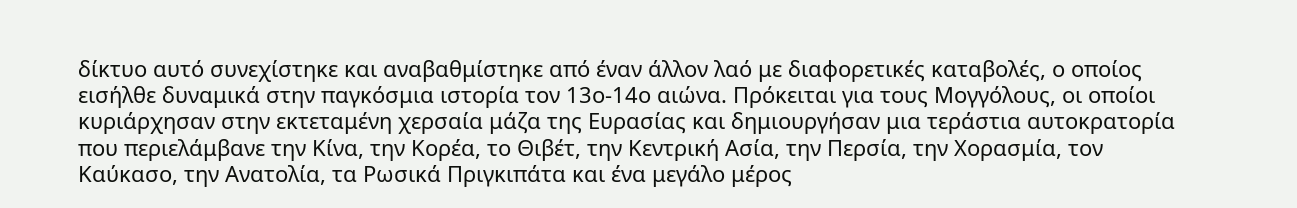δίκτυο αυτό συνεχίστηκε και αναβαθμίστηκε από έναν άλλον λαό με διαφορετικές καταβολές, ο οποίος εισήλθε δυναμικά στην παγκόσμια ιστορία τον 13ο-14ο αιώνα. Πρόκειται για τους Μογγόλους, οι οποίοι κυριάρχησαν στην εκτεταμένη χερσαία μάζα της Ευρασίας και δημιουργήσαν μια τεράστια αυτοκρατορία που περιελάμβανε την Κίνα, την Κορέα, το Θιβέτ, την Κεντρική Ασία, την Περσία, την Χορασμία, τον Καύκασο, την Ανατολία, τα Ρωσικά Πριγκιπάτα και ένα μεγάλο μέρος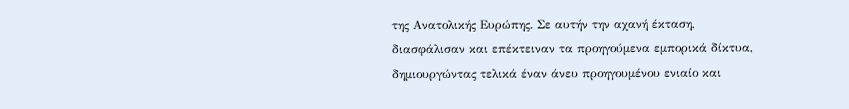της Ανατολικής Ευρώπης. Σε αυτήν την αχανή έκταση, διασφάλισαν και επέκτειναν τα προηγούμενα εμπορικά δίκτυα, δημιουργώντας τελικά έναν άνευ προηγουμένου ενιαίο και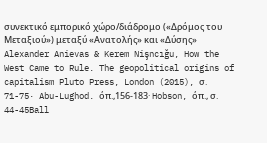συνεκτικό εμπορικό χώρο/διάδρομο («Δρόμος του Μεταξιού») μεταξύ «Ανατολής» και «Δύσης» Alexander Anievas & Kerem Nişncığu, How the West Came to Rule. The geopolitical origins of capitalism Pluto Press, London (2015), σ. 71-75· Abu-Lughod. όπ.,156-183· Hobson, όπ., σ. 44-45Ball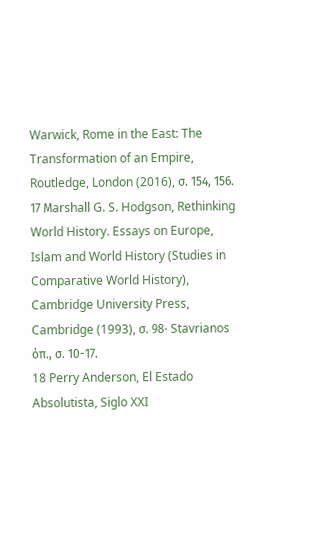Warwick, Rome in the East: The Transformation of an Empire, Routledge, London (2016), σ. 154, 156.
17 Μarshall G. S. Hodgson, Rethinking World History. Essays on Europe, Islam and World History (Studies in Comparative World History), Cambridge University Press, Cambridge (1993), σ. 98· Stavrianos όπ., σ. 10-17.
18 Perry Anderson, El Estado Absolutista, Siglo XXI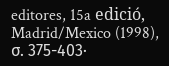editores, 15a edició, Madrid/Mexico (1998), σ. 375-403·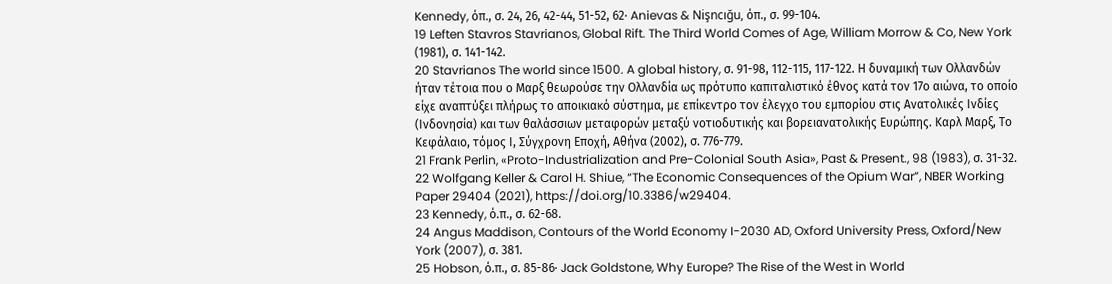Kennedy, όπ., σ. 24, 26, 42-44, 51-52, 62· Anievas & Nişncığu, όπ., σ. 99-104.
19 Leften Stavros Stavrianos, Global Rift. The Third World Comes of Age, William Morrow & Co, New York (1981), σ. 141-142.
20 Stavrianos The world since 1500. A global history, σ. 91-98, 112-115, 117-122. Η δυναμική των Ολλανδών ήταν τέτοια που ο Μαρξ θεωρούσε την Ολλανδία ως πρότυπο καπιταλιστικό έθνος κατά τον 17ο αιώνα, το οποίο είχε αναπτύξει πλήρως το αποικιακό σύστημα, με επίκεντρο τον έλεγχο του εμπορίου στις Ανατολικές Ινδίες (Ινδονησία) και των θαλάσσιων μεταφορών μεταξύ νοτιοδυτικής και βορειανατολικής Ευρώπης. Καρλ Μαρξ, Το Κεφάλαιο, τόμος Ι, Σύγχρονη Εποχή, Αθήνα (2002), σ. 776-779.
21 Frank Perlin, «Proto-Industrialization and Pre-Colonial South Asia», Past & Present., 98 (1983), σ. 31-32.
22 Wolfgang Keller & Carol H. Shiue, “The Economic Consequences of the Opium War”, NBER Working Paper 29404 (2021), https://doi.org/10.3386/w29404.
23 Kennedy, ό.π., σ. 62-68.
24 Angus Maddison, Contours of the World Economy I-2030 AD, Oxford University Press, Oxford/New York (2007), σ. 381.
25 Hobson, ό.π., σ. 85-86· Jack Goldstone, Why Europe? The Rise of the West in World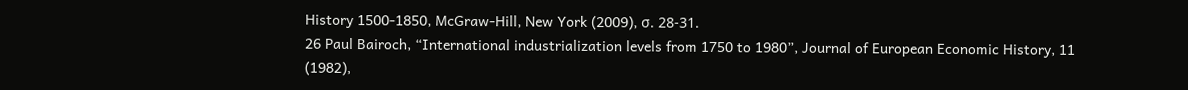History 1500-1850, McGraw-Hill, New York (2009), σ. 28-31.
26 Paul Bairoch, “International industrialization levels from 1750 to 1980”, Journal of European Economic History, 11 (1982),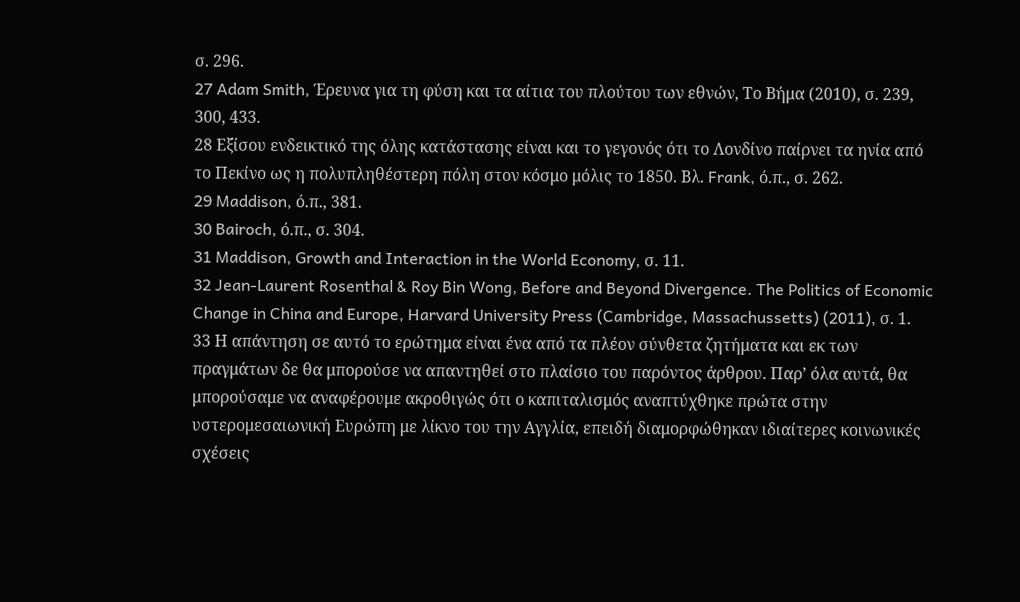σ. 296.
27 Adam Smith, Έρευνα για τη φύση και τα αίτια του πλούτου των εθνών, Το Βήμα (2010), σ. 239, 300, 433.
28 Εξίσου ενδεικτικό της όλης κατάστασης είναι και το γεγονός ότι το Λονδίνο παίρνει τα ηνία από το Πεκίνο ως η πολυπληθέστερη πόλη στον κόσμο μόλις το 1850. Βλ. Frank, ό.π., σ. 262.
29 Maddison, ό.π., 381.
30 Bairoch, ό.π., σ. 304.
31 Maddison, Growth and Interaction in the World Economy, σ. 11.
32 Jean-Laurent Rosenthal & Roy Bin Wong, Before and Beyond Divergence. The Politics of Economic Change in China and Europe, Harvard University Press (Cambridge, Massachussetts) (2011), σ. 1.
33 Η απάντηση σε αυτό το ερώτημα είναι ένα από τα πλέον σύνθετα ζητήματα και εκ των πραγμάτων δε θα μπορούσε να απαντηθεί στο πλαίσιο του παρόντος άρθρου. Παρ’ όλα αυτά, θα μπορούσαμε να αναφέρουμε ακροθιγώς ότι ο καπιταλισμός αναπτύχθηκε πρώτα στην υστερομεσαιωνική Ευρώπη με λίκνο του την Αγγλία, επειδή διαμορφώθηκαν ιδιαίτερες κοινωνικές σχέσεις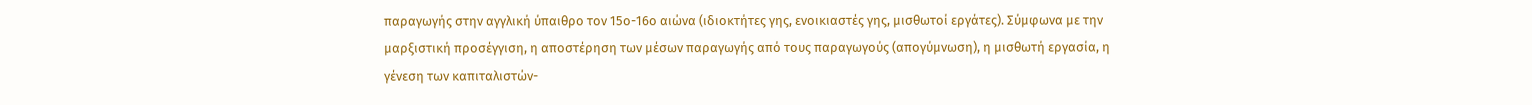παραγωγής στην αγγλική ύπαιθρο τον 15ο-16ο αιώνα (ιδιοκτήτες γης, ενοικιαστές γης, μισθωτοί εργάτες). Σύμφωνα με την μαρξιστική προσέγγιση, η αποστέρηση των μέσων παραγωγής από τους παραγωγούς (απογύμνωση), η μισθωτή εργασία, η γένεση των καπιταλιστών-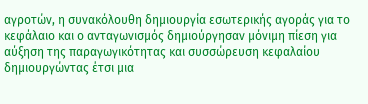αγροτών, η συνακόλουθη δημιουργία εσωτερικής αγοράς για το κεφάλαιο και ο ανταγωνισμός δημιούργησαν μόνιμη πίεση για αύξηση της παραγωγικότητας και συσσώρευση κεφαλαίου δημιουργώντας έτσι μια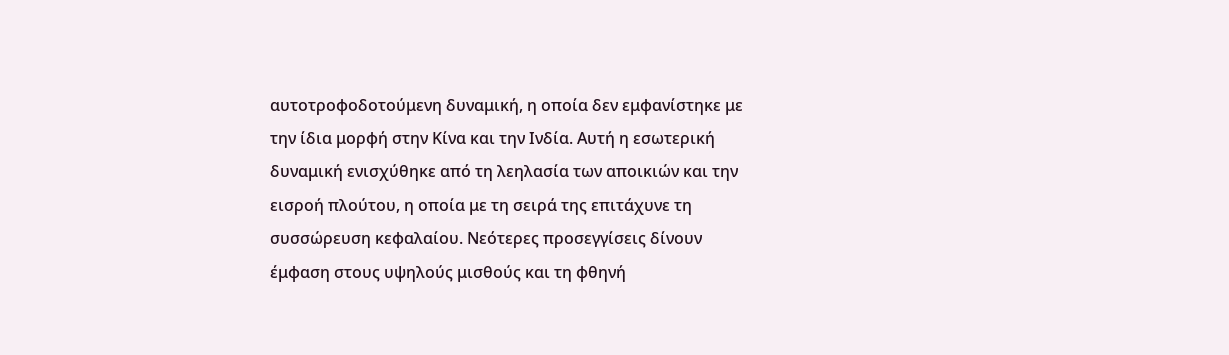αυτοτροφοδοτούμενη δυναμική, η οποία δεν εμφανίστηκε με την ίδια μορφή στην Κίνα και την Ινδία. Αυτή η εσωτερική δυναμική ενισχύθηκε από τη λεηλασία των αποικιών και την εισροή πλούτου, η οποία με τη σειρά της επιτάχυνε τη συσσώρευση κεφαλαίου. Νεότερες προσεγγίσεις δίνουν έμφαση στους υψηλούς μισθούς και τη φθηνή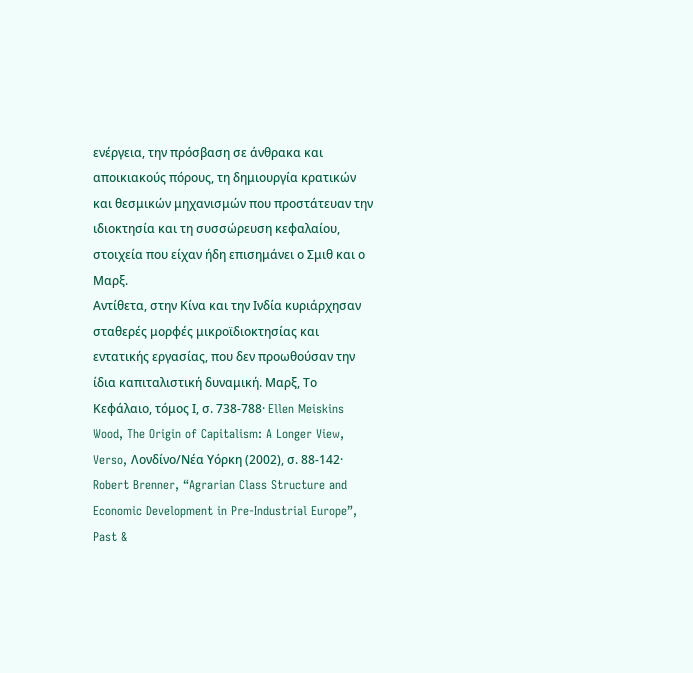ενέργεια, την πρόσβαση σε άνθρακα και αποικιακούς πόρους, τη δημιουργία κρατικών και θεσμικών μηχανισμών που προστάτευαν την ιδιοκτησία και τη συσσώρευση κεφαλαίου, στοιχεία που είχαν ήδη επισημάνει ο Σμιθ και ο Μαρξ.
Αντίθετα, στην Κίνα και την Ινδία κυριάρχησαν σταθερές μορφές μικροϊδιοκτησίας και εντατικής εργασίας, που δεν προωθούσαν την ίδια καπιταλιστική δυναμική. Μαρξ, Το Κεφάλαιο, τόμος Ι, σ. 738-788· Ellen Meiskins Wood, The Origin of Capitalism: A Longer View, Verso, Λονδίνο/Νέα Υόρκη (2002), σ. 88-142· Robert Brenner, “Agrarian Class Structure and Economic Development in Pre-Industrial Europe”, Past &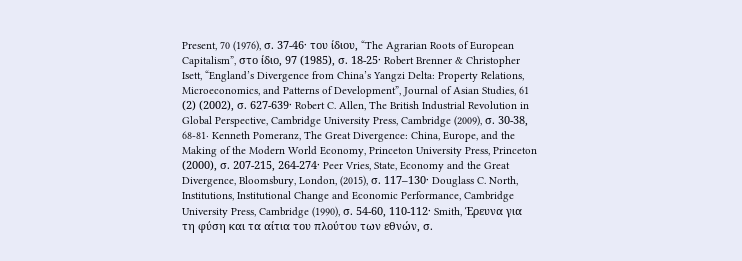Present, 70 (1976), σ. 37-46· του ίδιου, “The Agrarian Roots of European Capitalism”, στο ίδιο, 97 (1985), σ. 18-25· Robert Brenner & Christopher Isett, “England’s Divergence from China’s Yangzi Delta: Property Relations, Microeconomics, and Patterns of Development”, Journal of Asian Studies, 61 (2) (2002), σ. 627-639· Robert C. Allen, The British Industrial Revolution in Global Perspective, Cambridge University Press, Cambridge (2009), σ. 30-38, 68-81· Kenneth Pomeranz, The Great Divergence: China, Europe, and the Making of the Modern World Economy, Princeton University Press, Princeton (2000), σ. 207-215, 264-274· Peer Vries, State, Economy and the Great Divergence, Bloomsbury, London, (2015), σ. 117–130· Douglass C. North, Institutions, Institutional Change and Economic Performance, Cambridge University Press, Cambridge (1990), σ. 54-60, 110-112· Smith, Έρευνα για τη φύση και τα αίτια του πλούτου των εθνών, σ.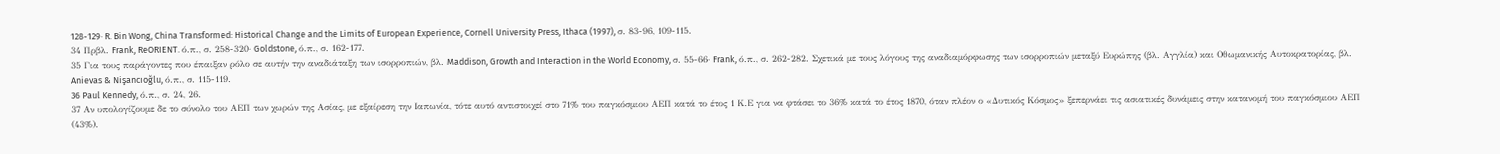128-129· R. Bin Wong, China Transformed: Historical Change and the Limits of European Experience, Cornell University Press, Ithaca (1997), σ. 83-96, 109-115.
34 Πρβλ. Frank, ReORIENT. ό.π., σ. 258-320· Goldstone, ό.π., σ. 162-177.
35 Για τους παράγοντες που έπαιξαν ρόλο σε αυτήν την αναδιάταξη των ισορροπιών, βλ. Maddison, Growth and Interaction in the World Economy, σ. 55-66· Frank, ό.π., σ. 262-282. Σχετικά με τους λόγους της αναδιαμόρφωσης των ισορροπιών μεταξύ Ευρώπης (βλ. Αγγλία) και Οθωμανικής Αυτοκρατορίας, βλ. Anievas & Nişancıoğlu, ό.π., σ. 115-119.
36 Paul Kennedy, ό.π., σ. 24, 26.
37 Αν υπολογίζουμε δε το σύνολο του ΑΕΠ των χωρών της Ασίας, με εξαίρεση την Ιαπωνία, τότε αυτό αντιστοιχεί στο 71% του παγκόσμιου ΑΕΠ κατά το έτος 1 Κ.Ε για να φτάσει το 36% κατά το έτος 1870, όταν πλέον ο «Δυτικός Κόσμος» ξεπερνάει τις ασιατικές δυνάμεις στην κατανομή του παγκόσμιου ΑΕΠ (43%).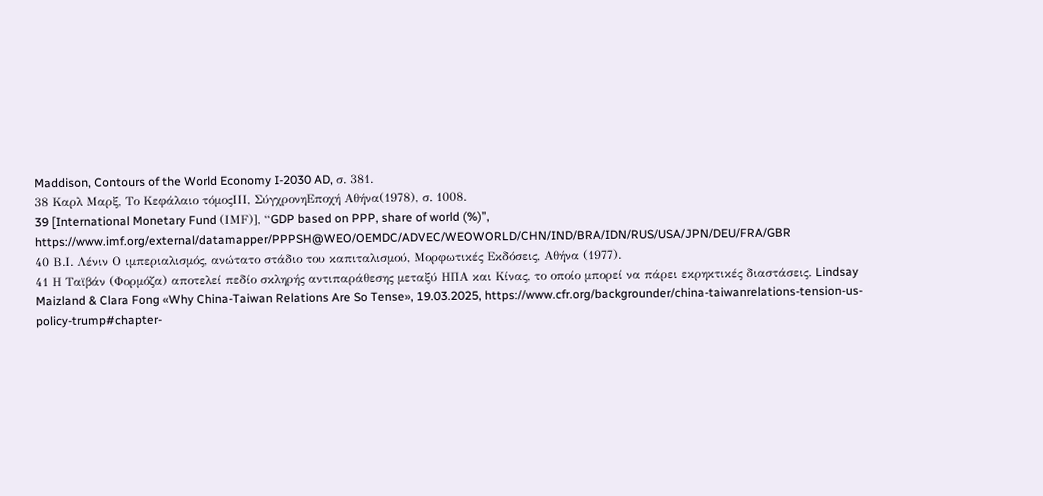Maddison, Contours of the World Economy I-2030 AD, σ. 381.
38 Καρλ Μαρξ, Το Κεφάλαιο τόμοςΙΙΙ, ΣύγχρονηΕποχή Αθήνα(1978), σ. 1008.
39 [International Monetary Fund (ΙMF)], “GDP based on PPP, share of world (%)”, https://www.imf.org/external/datamapper/PPPSH@WEO/OEMDC/ADVEC/WEOWORLD/CHN/IND/BRA/IDN/RUS/USA/JPN/DEU/FRA/GBR
40 Β.Ι. Λένιν Ο ιμπεριαλισμός, ανώτατο στάδιο του καπιταλισμού, Μορφωτικές Εκδόσεις, Αθήνα (1977).
41 Η Ταϊβάν (Φορμόζα) αποτελεί πεδίο σκληρής αντιπαράθεσης μεταξύ ΗΠΑ και Κίνας, το οποίο μπορεί να πάρει εκρηκτικές διαστάσεις. Lindsay Maizland & Clara Fong «Why China-Taiwan Relations Are So Tense», 19.03.2025, https://www.cfr.org/backgrounder/china-taiwanrelations-tension-us-policy-trump#chapter-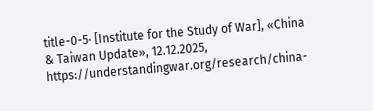title-0-5· [Institute for the Study of War], «China & Taiwan Update», 12.12.2025, https://understandingwar.org/research/china-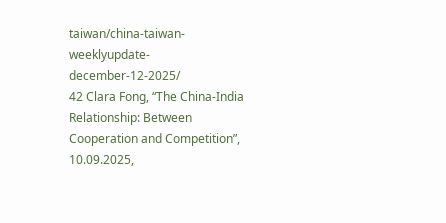taiwan/china-taiwan-weeklyupdate-december-12-2025/
42 Clara Fong, “The China-India Relationship: Between Cooperation and Competition”, 10.09.2025,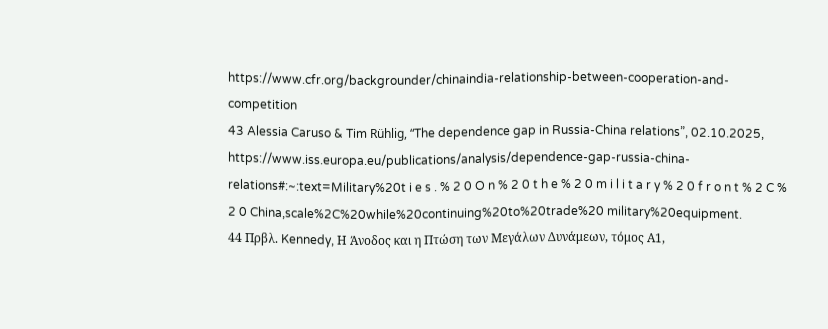https://www.cfr.org/backgrounder/chinaindia-relationship-between-cooperation-and-competition
43 Alessia Caruso & Tim Rühlig, “The dependence gap in Russia-China relations”, 02.10.2025, https://www.iss.europa.eu/publications/analysis/dependence-gap-russia-china-relations#:~:text=Military%20t i e s . % 2 0 O n % 2 0 t h e % 2 0 m i l i t a r y % 2 0 f r o n t % 2 C % 2 0 China,scale%2C%20while%20continuing%20to%20trade%20 military%20equipment.
44 Πρβλ. Kennedy, Η Άνοδος και η Πτώση των Μεγάλων Δυνάμεων, τόμος Α1,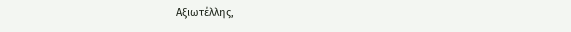Αξιωτέλλης,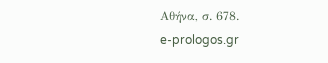Αθήνα, σ. 678.
e-prologos.gr